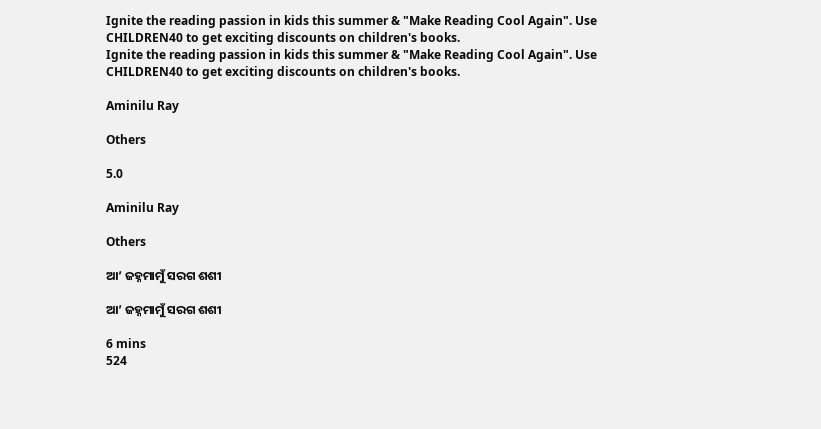Ignite the reading passion in kids this summer & "Make Reading Cool Again". Use CHILDREN40 to get exciting discounts on children's books.
Ignite the reading passion in kids this summer & "Make Reading Cool Again". Use CHILDREN40 to get exciting discounts on children's books.

Aminilu Ray

Others

5.0

Aminilu Ray

Others

ଆ’ ଜହ୍ନମାମୁଁ ସରଗ ଶଶୀ

ଆ’ ଜହ୍ନମାମୁଁ ସରଗ ଶଶୀ

6 mins
524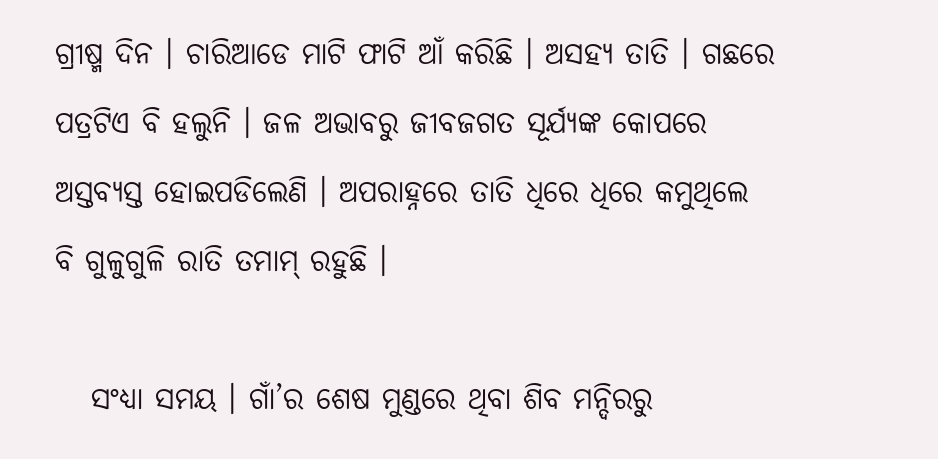ଗ୍ରୀଷ୍ମ ଦିନ । ଚାରିଆଡେ ମାଟି ଫାଟି ଆଁ କରିଛି । ଅସହ୍ୟ ତାତି । ଗଛରେ ପତ୍ରଟିଏ ବି ହଲୁନି । ଜଳ ଅଭାବରୁ ଜୀବଜଗତ ସୂର୍ଯ୍ୟଙ୍କ କୋପରେ ଅସ୍ତବ୍ୟସ୍ତ ହୋଇପଡିଲେଣି । ଅପରାହ୍ନରେ ତାତି ଧିରେ ଧିରେ କମୁଥିଲେ ବି ଗୁଳୁଗୁଳି ରାତି ତମାମ୍ ରହୁଛି ।

   ସଂଧ୍ୟା ସମୟ । ଗାଁ’ର ଶେଷ ମୁଣ୍ଡରେ ଥିବା ଶିବ ମନ୍ଦିରରୁ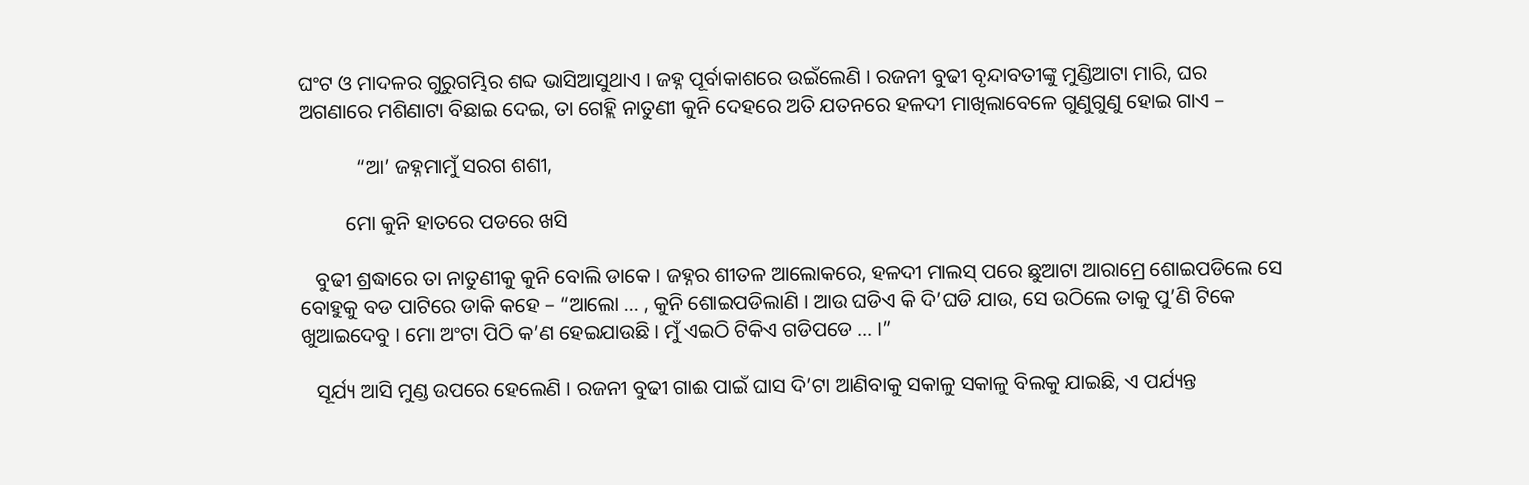ଘଂଟ ଓ ମାଦଳର ଗୁରୁଗମ୍ଭିର ଶବ୍ଦ ଭାସିଆସୁଥାଏ । ଜହ୍ନ ପୂର୍ବାକାଶରେ ଉଇଁଲେଣି । ରଜନୀ ବୁଢୀ ବୃନ୍ଦାବତୀଙ୍କୁ ମୁଣ୍ଡିଆଟା ମାରି, ଘର ଅଗଣାରେ ମଶିଣାଟା ବିଛାଇ ଦେଇ, ତା ଗେହ୍ଲି ନାତୁଣୀ କୁନି ଦେହରେ ଅତି ଯତନରେ ହଳଦୀ ମାଖିଲାବେଳେ ଗୁଣୁଗୁଣୁ ହୋଇ ଗାଏ –

           “ଆ’ ଜହ୍ନମାମୁଁ ସରଗ ଶଶୀ,

         ମୋ କୁନି ହାତରେ ପଡରେ ଖସି

   ବୁଢୀ ଶ୍ରଦ୍ଧାରେ ତା ନାତୁଣୀକୁ କୁନି ବୋଲି ଡାକେ । ଜହ୍ନର ଶୀତଳ ଆଲୋକରେ, ହଳଦୀ ମାଲସ୍ ପରେ ଛୁଆଟା ଆରାମ୍ରେ ଶୋଇପଡିଲେ ସେ ବୋହୁକୁ ବଡ ପାଟିରେ ଡାକି କହେ – “ଆଲୋ ... , କୁନି ଶୋଇପଡିଲାଣି । ଆଉ ଘଡିଏ କି ଦି’ଘଡି ଯାଉ, ସେ ଉଠିଲେ ତାକୁ ପୁ’ଣି ଟିକେ ଖୁଆଇଦେବୁ । ମୋ ଅଂଟା ପିଠି କ’ଣ ହେଇଯାଉଛି । ମୁଁ ଏଇଠି ଟିକିଏ ଗଡିପଡେ ... ।”

   ସୂର୍ଯ୍ୟ ଆସି ମୁଣ୍ଡ ଉପରେ ହେଲେଣି । ରଜନୀ ବୁଢୀ ଗାଈ ପାଇଁ ଘାସ ଦି’ଟା ଆଣିବାକୁ ସକାଳୁ ସକାଳୁ ବିଲକୁ ଯାଇଛି, ଏ ପର୍ଯ୍ୟନ୍ତ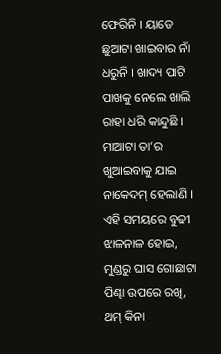ଫେରିନି । ୟାଡେ ଛୁଆଟା ଖାଇବାର ନାଁ ଧରୁନି । ଖାଦ୍ୟ ପାଟି ପାଖକୁ ନେଲେ ଖାଲି ରାହା ଧରି କାନ୍ଦୁଛି । ମାଆଟା ତା’ର ଖୁଆଇବାକୁ ଯାଇ ନାକେଦମ୍ ହେଲାଣି । ଏହି ସମୟରେ ବୁଢୀ ଝାଳନାଳ ହୋଇ, ମୁଣ୍ଡରୁ ଘାସ ଗୋଛାଟା ପିଣ୍ଢା ଉପରେ ରଖି, ଥମ୍ କିନା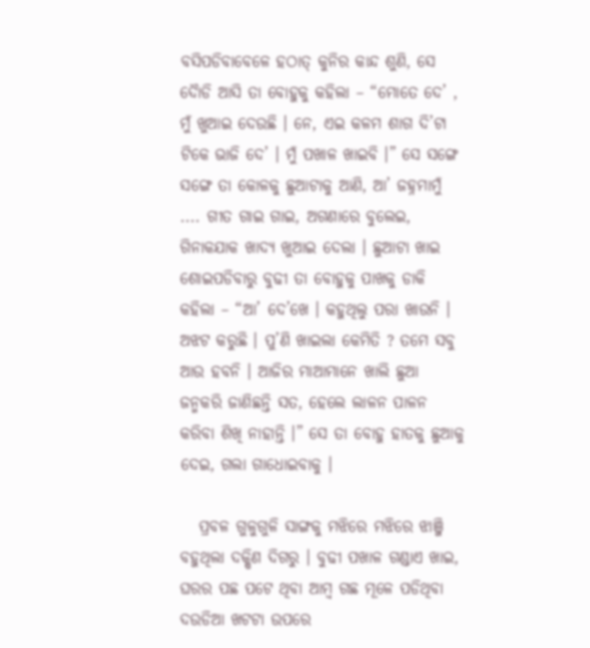ବସିପଡିବାବେଳେ ହଠାତ୍ କୁନିର କାନ୍ଦ ଶୁଣି, ସେ ଦୈାଡି ଆସି ତା ବୋହୁକୁ କହିଲା – “ମୋତେ ଦେ’ , ମୁଁ ଖୁଆଇ ଦେଉଛି । ନେ, ଏଇ କଳମ ଶାଗ ଦି’ଟା ଟିକେ ଭାଜି ଦେ’ । ମୁଁ ପଖାଳ ଖାଇବି ।” ସେ ସଙ୍ଗେ ସଙ୍ଗେ ତା କୋଳକୁ ଛୁଆଟାକୁ ଆଣି, ଆ’ ଜହ୍ନମାମୁଁ .... ଗୀତ ଗାଇ ଗାଇ, ଅଗଣାରେ ବୁଲେଇ, ଗିନାକଯାକ ଖାଦ୍ୟ ଖୁଆଇ ଦେଲା । ଛୁଆଟା ଖାଇ ଶୋଇପଡିବାରୁ ବୁଢୀ ତା ବୋହୁକୁ ପାଖକୁ ଡାକି କହିଲା – “ଆ’ ଦେ’ଖେ । କହୁଥିଲୁ ପରା ଖାଉନି । ଅଝଟ କରୁଛି । ପୁ’ଣି ଖାଇଲା କେମିତି ? ତମେ ସବୁ ଆଉ ହବନି । ଆଜିର ମାଆମାନେ ଖାଲି ଛୁଆ ଜନ୍ମକରି ଜାଣିଛନ୍ତି ସତ, ହେଲେ ଲାଳନ ପାଳନ କରିବା ଶିଖି ନାହାନ୍ତି ।” ସେ ତା ବୋହୁ ହାତକୁ ଛୁଆକୁ ଦେଇ, ଗଲା ଗାଧୋଇବାକୁ ।

   ପ୍ରବଳ ଗୁଳୁଗୁଳି ସାଙ୍ଗକୁ ମଝିରେ ମଝିରେ ଝାଞ୍ଜି ବହୁଥିଲା ଦକ୍ଷିଣ ଦିଗରୁ । ବୁଢୀ ପଖାଳ ଗଣ୍ଡାଏ ଖାଇ, ଘରର ପଛ ପଟେ ଥିବା ଆମ୍ବ ଗଛ ମୂଳେ ପଡିଥିବା ଦଉଡିଆ ଖଟଟା ଉପରେ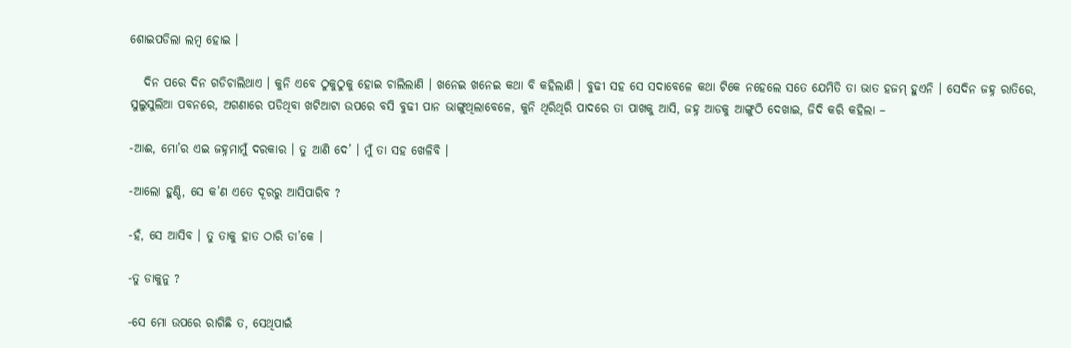ଶୋଇପଡିଲା ଲମ୍ବ ହୋଇ ।

   ଦିନ ପରେ ଦିନ ଗଡିଚାଲିଥାଏ । କୁନି ଏବେ ଠୁକୁଠୁକୁ ହୋଇ ଚାଲିଲାଣି । ଖନେଇ ଖନେଇ କଥା ବି କହିଲାଣି । ବୁଢୀ ସହ ସେ ସଦାବେଳେ କଥା ଟିକେ ନହେଲେ ସତେ ଯେମିତି ତା ଭାତ ହଜମ୍ ହୁଏନି । ସେଦିନ ଜହ୍ନ ରାତିରେ, ସୁଲୁସୁଲିଆ ପବନରେ, ଅଗଣାରେ ପଡିଥିବା ଖଟିଆଟା ଉପରେ ବସି ବୁଢୀ ପାନ ଭାଙ୍ଗୁଥିଲାବେଳେ, କୁନି ଥିରିଥିରି ପାଦରେ ତା ପାଖକୁ ଆସି, ଜହ୍ନ ଆଡକୁ ଆଙ୍ଗୁଠି ଦେଖାଇ, ଜିଦି କରି କହିଲା –

-ଆଈ, ମୋ’ର ଏଇ ଜହ୍ନମାମୁଁ ଦରକାର । ତୁ ଆଣି ଦେ’ । ମୁଁ ତା ସହ ଖେଳିବି ।

-ଆଲୋ ହୁଣ୍ଡି, ସେ କ’ଣ ଏତେ ଦୂରରୁ ଆସିପାରିବ ?

-ହଁ, ସେ ଆସିବ । ତୁ ତାକୁ ହାତ ଠାରି ଡା’କେ ।

-ତୁ ଡାକୁନୁ ?

-ସେ ମୋ ଉପରେ ରାଗିଛି ତ, ସେଥିପାଇଁ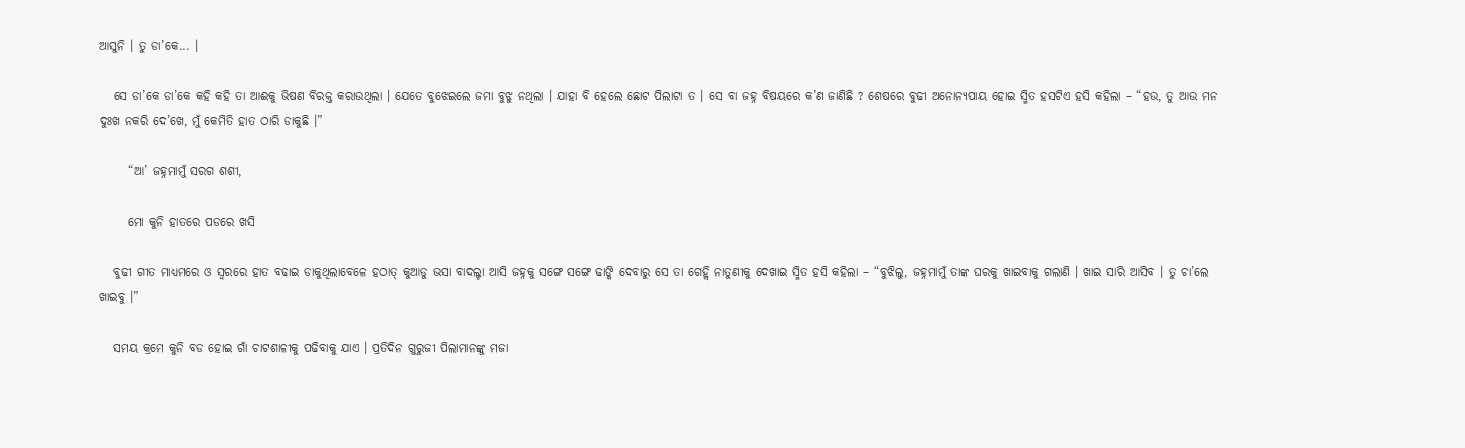ଆସୁନି । ତୁ ଡା’କେ... ।

   ସେ ଡା’କେ ଡା’କେ କହି କହି ତା ଆଈକୁ ଭିଷଣ ବିରକ୍ତ କରାଉଥିଲା । ଯେତେ ବୁଝେଇଲେ ଜମା ବୁଝୁ ନଥିଲା । ଯାହା ବି ହେଲେ ଛୋଟ ପିଲାଟା ତ । ସେ ବା ଜହ୍ନ ବିଷୟରେ କ’ଣ ଜାଣିଛି ? ଶେଷରେ ବୁଢୀ ଅନୋନ୍ୟପାୟ ହୋଇ ସ୍ମିତ ହସଟିଏ ହସି କହିଲା – “ହଉ, ତୁ ଆଉ ମନ ଦୁଃଖ ନକରି ଦେ’ଖେ, ମୁଁ କେମିତି ହାତ ଠାରି ଡାକୁଛି ।”

      “ଆ’ ଜହ୍ନମାମୁଁ ସରଗ ଶଶୀ,

      ମୋ କୁନି ହାତରେ ପଡରେ ଖସି

   ବୁଢୀ ଗୀତ ମାଧ୍ୟମରେ ଓ ସ୍ୱରରେ ହାତ ବଢାଇ ଡାକୁଥିଲାବେଳେ ହଠାତ୍ କୁଆଡୁ ଭସା ବାଦଲ୍ଟା ଆସି ଜହ୍ନକୁ ସଙ୍ଗେ ସଙ୍ଗେ ଢାଙ୍କି ଦେବାରୁ ସେ ତା ଗେହ୍ଲି ନାତୁଣୀକୁ ଦେଖାଇ ସ୍ମିତ ହସି କହିଲା – “ବୁଝିଲୁ, ଜହ୍ନମାମୁଁ ତାଙ୍କ ଘରକୁ ଖାଇବାକୁ ଗଲାଣି । ଖାଇ ସାରି ଆସିବ । ତୁ ଚା’ଲେ ଖାଇବୁ ।”

   ସମୟ କ୍ରମେ କୁନି ବଡ ହୋଇ ଗାଁ ଚାଟଶାଳୀକୁ ପଢିବାକୁ ଯାଏ । ପ୍ରତିଦିନ ଗୁରୁଜୀ ପିଲାମାନଙ୍କୁ ମଜା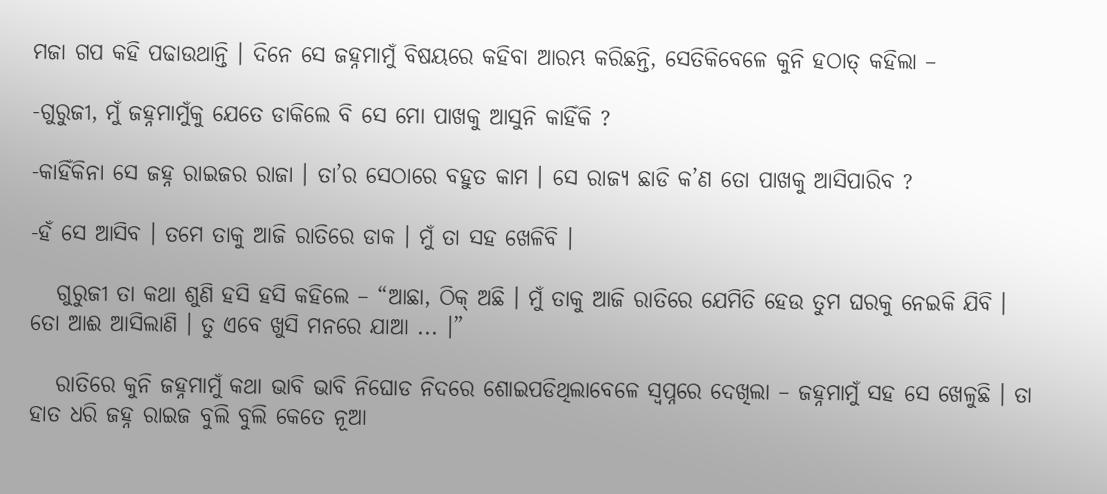ମଜା ଗପ କହି ପଢାଉଥାନ୍ତି । ଦିନେ ସେ ଜହ୍ନମାମୁଁ ବିଷୟରେ କହିବା ଆରମ୍ଭ କରିଛନ୍ତି, ସେତିକିବେଳେ କୁନି ହଠାତ୍ କହିଲା –

-ଗୁରୁଜୀ, ମୁଁ ଜହ୍ନମାମୁଁକୁ ଯେତେ ଡାକିଲେ ବି ସେ ମୋ ପାଖକୁ ଆସୁନି କାହିଁକି ?

-କାହିଁକିନା ସେ ଜହ୍ନ ରାଇଜର ରାଜା । ତା’ର ସେଠାରେ ବହୁତ କାମ । ସେ ରାଜ୍ୟ ଛାଡି କ’ଣ ତୋ ପାଖକୁ ଆସିପାରିବ ?

-ହଁ ସେ ଆସିବ । ତମେ ତାକୁ ଆଜି ରାତିରେ ଡାକ । ମୁଁ ତା ସହ ଖେଳିବି ।

   ଗୁରୁଜୀ ତା କଥା ଶୁଣି ହସି ହସି କହିଲେ – “ଆଛା, ଠିକ୍ ଅଛି । ମୁଁ ତାକୁ ଆଜି ରାତିରେ ଯେମିତି ହେଉ ତୁମ ଘରକୁ ନେଇକି ଯିବି । ତୋ ଆଈ ଆସିଲାଣି । ତୁ ଏବେ ଖୁସି ମନରେ ଯାଆ ... ।”

   ରାତିରେ କୁନି ଜହ୍ନମାମୁଁ କଥା ଭାବି ଭାବି ନିଘୋଡ ନିଦରେ ଶୋଇପଡିଥିଲାବେଳେ ସ୍ୱପ୍ନରେ ଦେଖିଲା – ଜହ୍ନମାମୁଁ ସହ ସେ ଖେଳୁଛି । ତା ହାତ ଧରି ଜହ୍ନ ରାଇଜ ବୁଲି ବୁଲି କେତେ ନୂଆ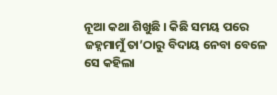ନୂଆ କଥା ଶିଖୁଛି । କିଛି ସମୟ ପରେ ଜହ୍ନମାମୁଁ ତା’ଠାରୁ ବିଦାୟ ନେବା ବେଳେ ସେ କହିଲା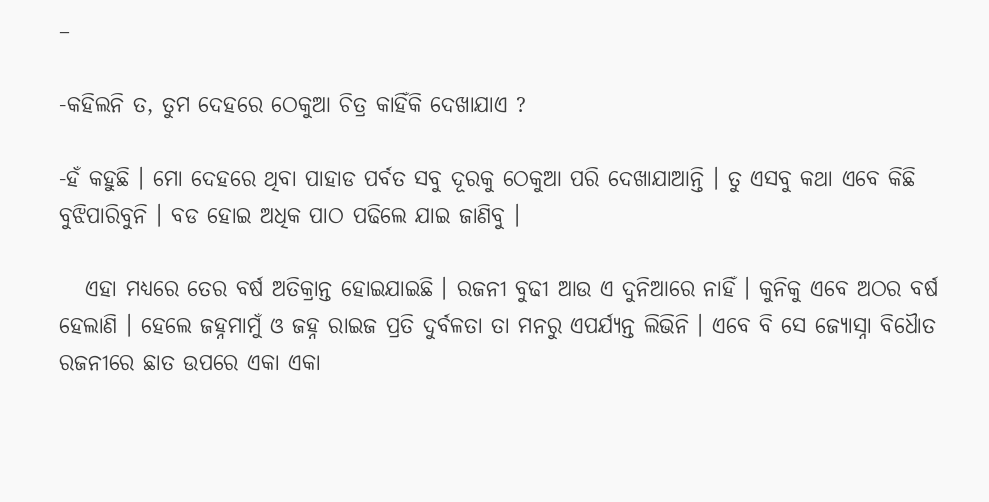–

-କହିଲନି ତ, ତୁମ ଦେହରେ ଠେକୁଆ ଚିତ୍ର କାହିଁକି ଦେଖାଯାଏ ?

-ହଁ କହୁଛି । ମୋ ଦେହରେ ଥିବା ପାହାଡ ପର୍ବତ ସବୁ ଦୂରକୁ ଠେକୁଆ ପରି ଦେଖାଯାଆନ୍ତି । ତୁ ଏସବୁ କଥା ଏବେ କିଛି ବୁଝିପାରିବୁନି । ବଡ ହୋଇ ଅଧିକ ପାଠ ପଢିଲେ ଯାଇ ଜାଣିବୁ ।

   ଏହା ମଧ୍ୟରେ ତେର ବର୍ଷ ଅତିକ୍ରାନ୍ତ ହୋଇଯାଇଛି । ରଜନୀ ବୁଢୀ ଆଉ ଏ ଦୁନିଆରେ ନାହିଁ । କୁନିକୁ ଏବେ ଅଠର ବର୍ଷ ହେଲାଣି । ହେଲେ ଜହ୍ନମାମୁଁ ଓ ଜହ୍ନ ରାଇଜ ପ୍ରତି ଦୁର୍ବଳତା ତା ମନରୁ ଏପର୍ଯ୍ୟନ୍ତ ଲିଭିନି । ଏବେ ବି ସେ ଜ୍ୟୋସ୍ନା ବିଧୈାତ ରଜନୀରେ ଛାତ ଉପରେ ଏକା ଏକା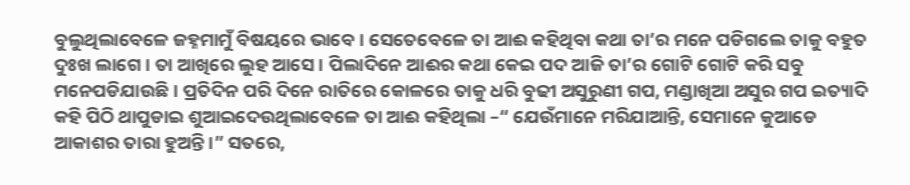ବୁଲୁଥିଲାବେଳେ ଜହ୍ନମାମୁଁ ବିଷୟରେ ଭାବେ । ସେତେବେଳେ ତା ଆଈ କହିଥିବା କଥା ତା’ର ମନେ ପଡିଗଲେ ତାକୁ ବହୁତ ଦୁଃଖ ଲାଗେ । ତା ଆଖିରେ ଲୁହ ଆସେ । ପିଲାଦିନେ ଆଈର କଥା କେଇ ପଦ ଆଜି ତା’ର ଗୋଟି ଗୋଟି କରି ସବୁ ମନେପଡିଯାଉଛି । ପ୍ରତିଦିନ ପରି ଦିନେ ରାତିରେ କୋଳରେ ତାକୁ ଧରି ବୁଢୀ ଅସୁରୁଣୀ ଗପ, ମଣ୍ଡାଖିଆ ଅସୁର ଗପ ଇତ୍ୟାଦି କହି ପିଠି ଥାପୁଡାଇ ଶୁଆଇଦେଉଥିଲାବେଳେ ତା ଆଈ କହିଥିଲା –“ ଯେଉଁମାନେ ମରିଯାଆନ୍ତି, ସେମାନେ କୁଆଡେ ଆକାଶର ତାରା ହୁଅନ୍ତି ।” ସତରେ,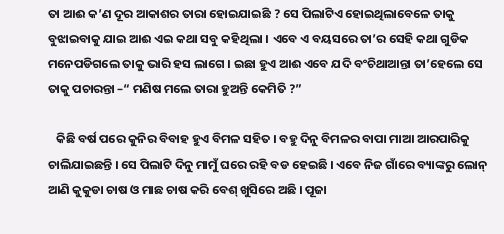ତା ଆଈ କ’ଣ ଦୂର ଆକାଶର ତାରା ହୋଇଯାଇଛି ? ସେ ପିଲାଟିଏ ହୋଇଥିଲାବେଳେ ତାକୁ ବୁଝାଇବାକୁ ଯାଇ ଆଈ ଏଇ କଥା ସବୁ କହିଥିଲା । ଏବେ ଏ ବୟସରେ ତା’ର ସେହି କଥା ଗୁଡିକ ମନେପଡିଗଲେ ତାକୁ ଭାରି ହସ ଲାଗେ । ଇଛା ହୁଏ ଆଈ ଏବେ ଯଦି ବଂଚିଥାଆନ୍ତା ତା’ହେଲେ ସେ ତାକୁ ପଚାରନ୍ତା –“ ମଣିଷ ମଲେ ତାରା ହୁଅନ୍ତି କେମିତି ?”

   କିଛି ବର୍ଷ ପରେ କୁନିର ବିବାହ ହୁଏ ବିମଳ ସହିତ । ବହୁ ଦିନୁ ବିମଳର ବାପା ମାଆ ଆରପାରିକୁ ଚାଲିଯାଇଛନ୍ତି । ସେ ପିଲାଟି ଦିନୁ ମାମୁଁ ଘରେ ରହି ବଡ ହେଇଛି । ଏବେ ନିଜ ଗାଁରେ ବ୍ୟାଙ୍କରୁ ଲୋନ୍ ଆଣି କୁକୁଡା ଚାଷ ଓ ମାଛ ଚାଷ କରି ବେଶ୍ ଖୁସିରେ ଅଛି । ପୂଜା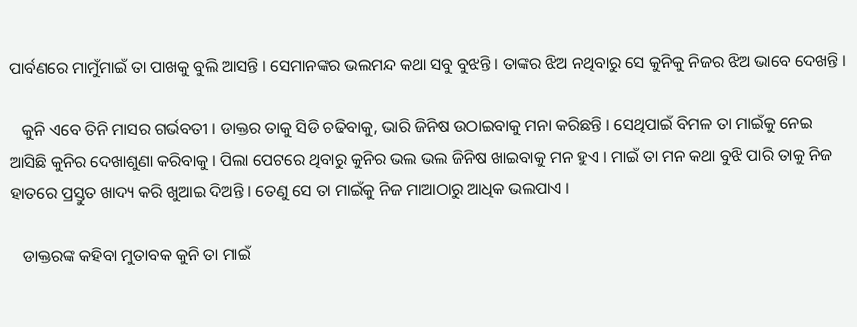ପାର୍ବଣରେ ମାମୁଁମାଇଁ ତା ପାଖକୁ ବୁଲି ଆସନ୍ତି । ସେମାନଙ୍କର ଭଲମନ୍ଦ କଥା ସବୁ ବୁଝନ୍ତି । ତାଙ୍କର ଝିଅ ନଥିବାରୁ ସେ କୁନିକୁ ନିଜର ଝିଅ ଭାବେ ଦେଖନ୍ତି ।

   କୁନି ଏବେ ତିନି ମାସର ଗର୍ଭବତୀ । ଡାକ୍ତର ତାକୁ ସିଡି ଚଢିବାକୁ, ଭାରି ଜିନିଷ ଉଠାଇବାକୁ ମନା କରିଛନ୍ତି । ସେଥିପାଇଁ ବିମଳ ତା ମାଇଁକୁ ନେଇ ଆସିଛି କୁନିର ଦେଖାଶୁଣା କରିବାକୁ । ପିଲା ପେଟରେ ଥିବାରୁ କୁନିର ଭଲ ଭଲ ଜିନିଷ ଖାଇବାକୁ ମନ ହୁଏ । ମାଇଁ ତା ମନ କଥା ବୁଝି ପାରି ତାକୁ ନିଜ ହାତରେ ପ୍ରସ୍ତୁତ ଖାଦ୍ୟ କରି ଖୁଆଇ ଦିଅନ୍ତି । ତେଣୁ ସେ ତା ମାଇଁକୁ ନିଜ ମାଆଠାରୁ ଆଧିକ ଭଲପାଏ ।

   ଡାକ୍ତରଙ୍କ କହିବା ମୁତାବକ କୁନି ତା ମାଇଁ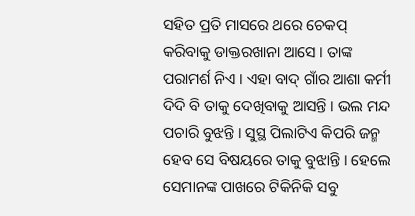ସହିତ ପ୍ରତି ମାସରେ ଥରେ ଚେକପ୍ କରିବାକୁ ଡାକ୍ତରଖାନା ଆସେ । ତାଙ୍କ ପରାମର୍ଶ ନିଏ । ଏହା ବାଦ୍ ଗାଁର ଆଶା କର୍ମୀ ଦିଦି ବି ତାକୁ ଦେଖିବାକୁ ଆସନ୍ତି । ଭଲ ମନ୍ଦ ପଚାରି ବୁଝନ୍ତି । ସୁସ୍ଥ ପିଲାଟିଏ କିପରି ଜନ୍ମ ହେବ ସେ ବିଷୟରେ ତାକୁ ବୁଝାନ୍ତି । ହେଲେ ସେମାନଙ୍କ ପାଖରେ ଟିକିନିକି ସବୁ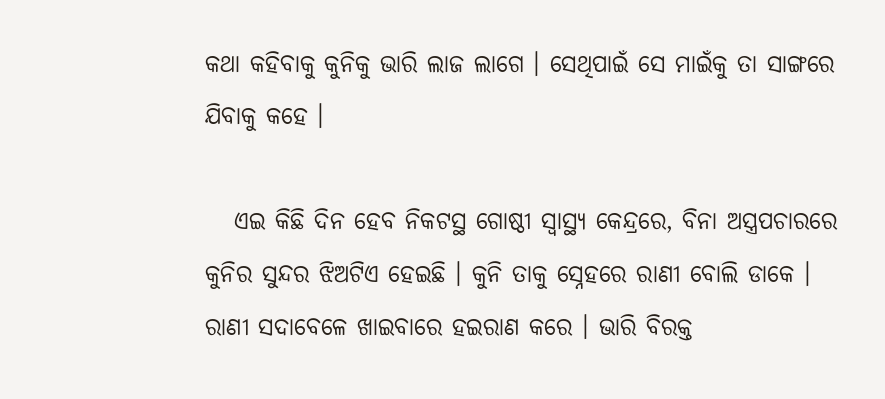କଥା କହିବାକୁ କୁନିକୁ ଭାରି ଲାଜ ଲାଗେ । ସେଥିପାଇଁ ସେ ମାଇଁକୁ ତା ସାଙ୍ଗରେ ଯିବାକୁ କହେ ।

   ଏଇ କିଛି ଦିନ ହେବ ନିକଟସ୍ଥ ଗୋଷ୍ଠୀ ସ୍ୱାସ୍ଥ୍ୟ କେନ୍ଦ୍ରରେ, ବିନା ଅସ୍ତ୍ରପଚାରରେ କୁନିର ସୁନ୍ଦର ଝିଅଟିଏ ହେଇଛି । କୁନି ତାକୁ ସ୍ନେହରେ ରାଣୀ ବୋଲି ଡାକେ । ରାଣୀ ସଦାବେଳେ ଖାଇବାରେ ହଇରାଣ କରେ । ଭାରି ବିରକ୍ତ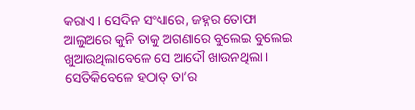କରାଏ । ସେଦିନ ସଂଧ୍ୟାରେ, ଜହ୍ନର ତୋଫା ଆଲୁଅରେ କୁନି ତାକୁ ଅଗଣାରେ ବୁଲେଇ ବୁଲେଇ ଖୁଆଉଥିଲାବେଳେ ସେ ଆଦୌ ଖାଉନଥିଲା । ସେତିକିବେଳେ ହଠାତ୍ ତା’ର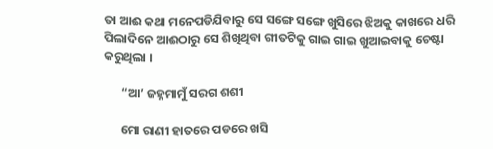ତା ଆଈ କଥା ମନେପଡିଯିବାରୁ ସେ ସଙ୍ଗେ ସଙ୍ଗେ ଖୁସିରେ ଝିଅକୁ କାଖରେ ଧରି ପିଲାଦିନେ ଆଈଠାରୁ ସେ ଶିଖିଥିବା ଗୀତଟିକୁ ଗାଇ ଗାଇ ଖୁଆଇବାକୁ ଚେଷ୍ଟା କରୁଥିଲା ।

      “ଆ’ ଜହ୍ନମାମୁଁ ସରଗ ଶଶୀ

      ମୋ ରାଣୀ ହାତରେ ପଡରେ ଖସି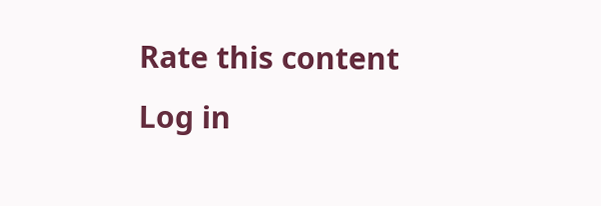Rate this content
Log in